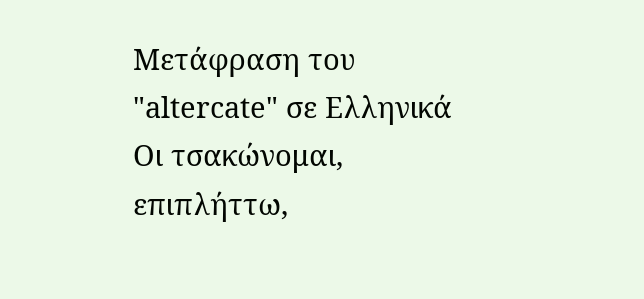Μετάφραση του "altercate" σε Ελληνικά
Οι τσακώνομαι, επιπλήττω,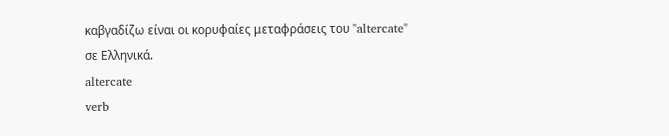καβγαδίζω είναι οι κορυφαίες μεταφράσεις του "altercate" σε Ελληνικά.
altercate
verb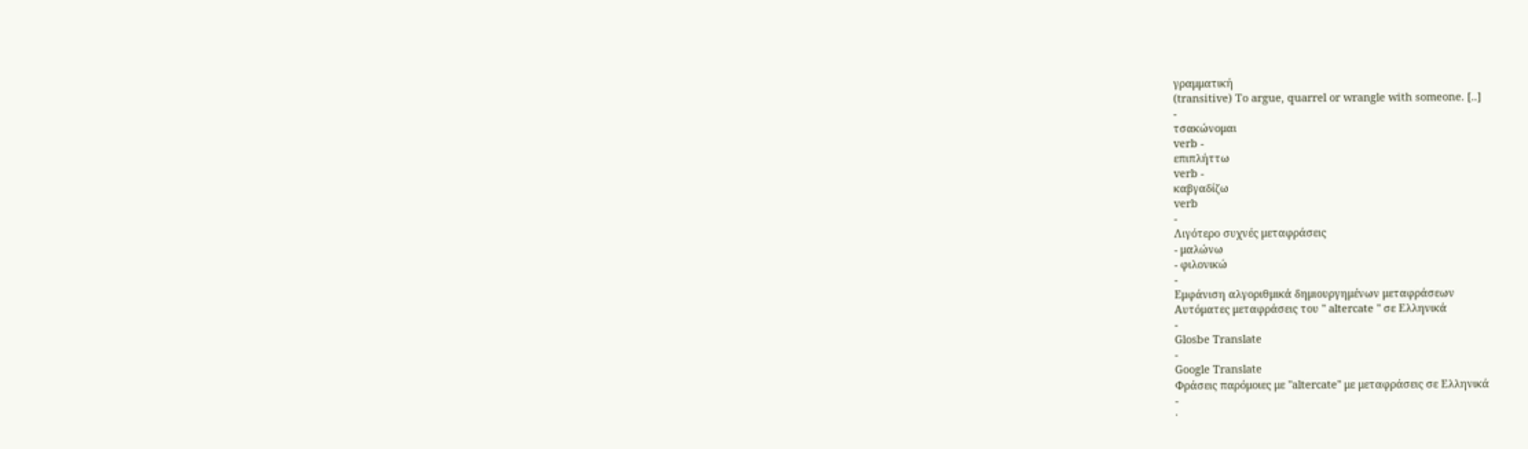γραμματική
(transitive) To argue, quarrel or wrangle with someone. [..]
-
τσακώνομαι
verb -
επιπλήττω
verb -
καβγαδίζω
verb
-
Λιγότερο συχνές μεταφράσεις
- μαλώνω
- φιλονικώ
-
Εμφάνιση αλγοριθμικά δημιουργημένων μεταφράσεων
Αυτόματες μεταφράσεις του " altercate " σε Ελληνικά
-
Glosbe Translate
-
Google Translate
Φράσεις παρόμοιες με "altercate" με μεταφράσεις σε Ελληνικά
-
·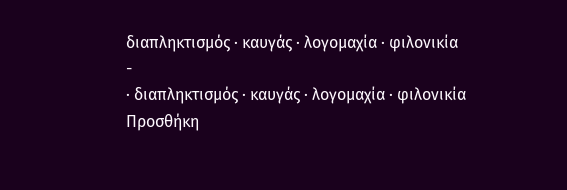διαπληκτισμός · καυγάς · λογομαχία · φιλονικία
-
· διαπληκτισμός · καυγάς · λογομαχία · φιλονικία
Προσθήκη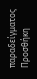παραδείγματος
Προσθήκη